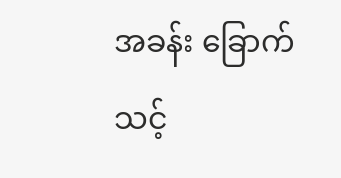အခန်း ခြောက်
သင့်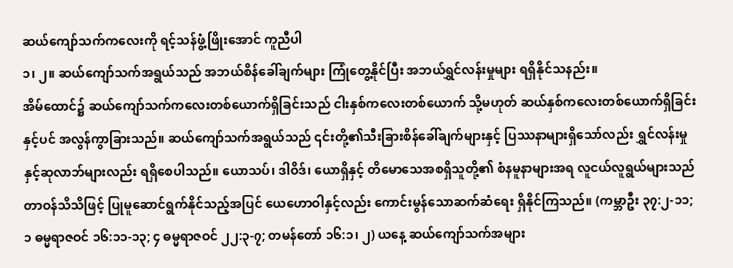ဆယ်ကျော်သက်ကလေးကို ရင့်သန်ဖွံ့ဖြိုးအောင် ကူညီပါ
၁၊ ၂။ ဆယ်ကျော်သက်အရွယ်သည် အဘယ်စိန်ခေါ်ချက်များ ကြုံတွေ့နိုင်ပြီး အဘယ်ရွှင်လန်းမှုများ ရရှိနိုင်သနည်း။
အိမ်ထောင်၌ ဆယ်ကျော်သက်ကလေးတစ်ယောက်ရှိခြင်းသည် ငါးနှစ်ကလေးတစ်ယောက် သို့မဟုတ် ဆယ်နှစ်ကလေးတစ်ယောက်ရှိခြင်းနှင့်ပင် အလွန်ကွာခြားသည်။ ဆယ်ကျော်သက်အရွယ်သည် ၎င်းတို့၏သီးခြားစိန်ခေါ်ချက်များနှင့် ပြဿနာများရှိသော်လည်း ရွှင်လန်းမှုနှင့်ဆုလာဘ်များလည်း ရရှိစေပါသည်။ ယောသပ်၊ ဒါဝိဒ်၊ ယောရှိနှင့် တိမောသေအစရှိသူတို့၏ စံနမူနာများအရ လူငယ်လူရွယ်များသည် တာဝန်သိသိဖြင့် ပြုမူဆောင်ရွက်နိုင်သည့်အပြင် ယေဟောဝါနှင့်လည်း ကောင်းမွန်သောဆက်ဆံရေး ရှိနိုင်ကြသည်။ (ကမ္ဘာဦး ၃၇:၂-၁၁; ၁ ဓမ္မရာဇဝင် ၁၆:၁၁-၁၃; ၄ ဓမ္မရာဇဝင် ၂၂:၃-၇; တမန်တော် ၁၆:၁၊ ၂) ယနေ့ ဆယ်ကျော်သက်အများ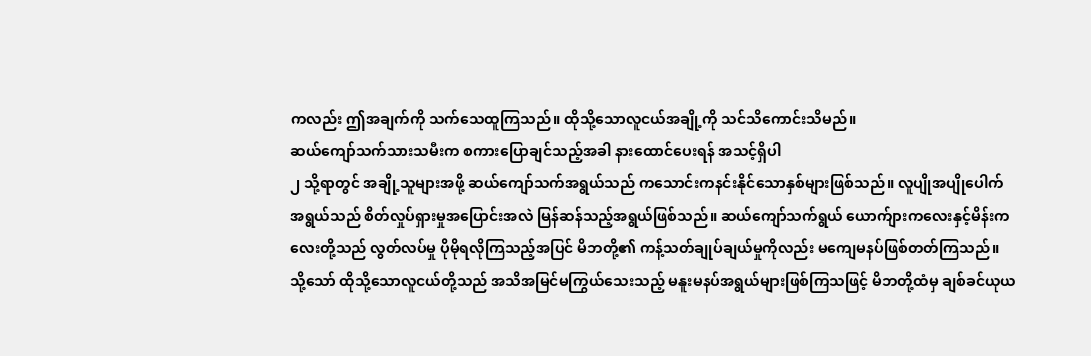ကလည်း ဤအချက်ကို သက်သေထူကြသည်။ ထိုသို့သောလူငယ်အချို့ကို သင်သိကောင်းသိမည်။
ဆယ်ကျော်သက်သားသမီးက စကားပြောချင်သည့်အခါ နားထောင်ပေးရန် အသင့်ရှိပါ
၂ သို့ရာတွင် အချို့သူများအဖို့ ဆယ်ကျော်သက်အရွယ်သည် ကသောင်းကနင်းနိုင်သောနှစ်များဖြစ်သည်။ လူပျိုအပျိုပေါက်အရွယ်သည် စိတ်လှုပ်ရှားမှုအပြောင်းအလဲ မြန်ဆန်သည့်အရွယ်ဖြစ်သည်။ ဆယ်ကျော်သက်ရွယ် ယောက်ျားကလေးနှင့်မိန်းကလေးတို့သည် လွတ်လပ်မှု ပိုမိုရလိုကြသည့်အပြင် မိဘတို့၏ ကန့်သတ်ချုပ်ချယ်မှုကိုလည်း မကျေမနပ်ဖြစ်တတ်ကြသည်။ သို့သော် ထိုသို့သောလူငယ်တို့သည် အသိအမြင်မကြွယ်သေးသည့် မနူးမနပ်အရွယ်များဖြစ်ကြသဖြင့် မိဘတို့ထံမှ ချစ်ခင်ယုယ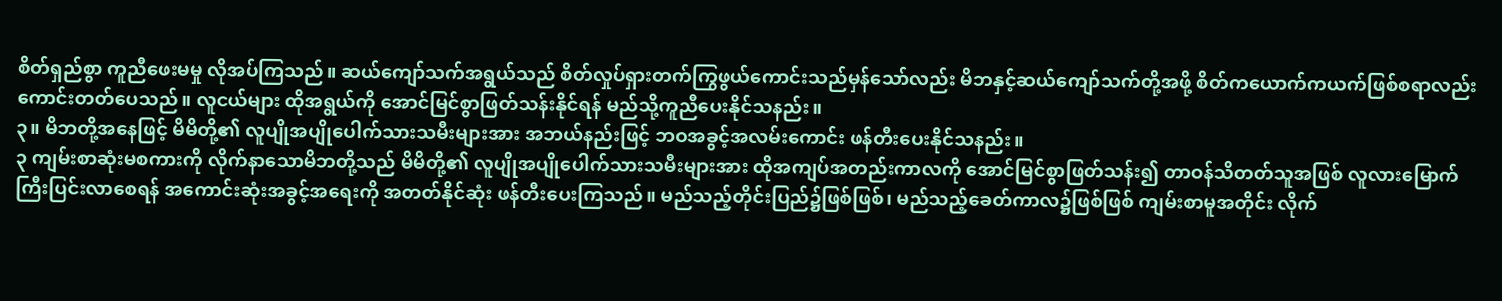စိတ်ရှည်စွာ ကူညီဖေးမမှု လိုအပ်ကြသည်။ ဆယ်ကျော်သက်အရွယ်သည် စိတ်လှုပ်ရှားတက်ကြွဖွယ်ကောင်းသည်မှန်သော်လည်း မိဘနှင့်ဆယ်ကျော်သက်တို့အဖို့ စိတ်ကယောက်ကယက်ဖြစ်စရာလည်း ကောင်းတတ်ပေသည်။ လူငယ်များ ထိုအရွယ်ကို အောင်မြင်စွာဖြတ်သန်းနိုင်ရန် မည်သို့ကူညီပေးနိုင်သနည်း။
၃။ မိဘတို့အနေဖြင့် မိမိတို့၏ လူပျိုအပျိုပေါက်သားသမီးများအား အဘယ်နည်းဖြင့် ဘဝအခွင့်အလမ်းကောင်း ဖန်တီးပေးနိုင်သနည်း။
၃ ကျမ်းစာဆုံးမစကားကို လိုက်နာသောမိဘတို့သည် မိမိတို့၏ လူပျိုအပျိုပေါက်သားသမီးများအား ထိုအကျပ်အတည်းကာလကို အောင်မြင်စွာဖြတ်သန်း၍ တာဝန်သိတတ်သူအဖြစ် လူလားမြောက်ကြီးပြင်းလာစေရန် အကောင်းဆုံးအခွင့်အရေးကို အတတ်နိုင်ဆုံး ဖန်တီးပေးကြသည်။ မည်သည့်တိုင်းပြည်၌ဖြစ်ဖြစ်၊ မည်သည့်ခေတ်ကာလ၌ဖြစ်ဖြစ် ကျမ်းစာမူအတိုင်း လိုက်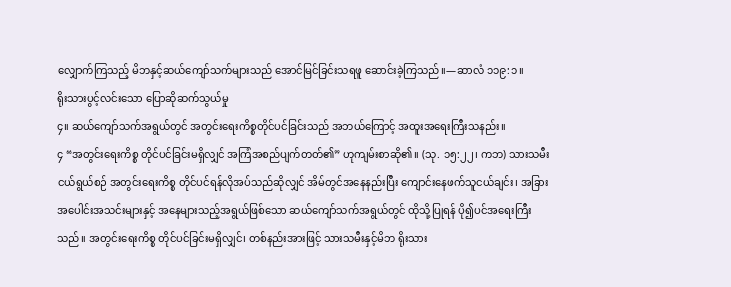လျှောက်ကြသည့် မိဘနှင့်ဆယ်ကျော်သက်များသည် အောင်မြင်ခြင်းသရဖူ ဆောင်းခဲ့ကြသည်။—ဆာလံ ၁၁၉:၁။
ရိုးသားပွင့်လင်းသော ပြောဆိုဆက်သွယ်မှု
၄။ ဆယ်ကျော်သက်အရွယ်တွင် အတွင်းရေးကိစ္စတိုင်ပင်ခြင်းသည် အဘယ်ကြောင့် အထူးအရေးကြီးသနည်း။
၄ “အတွင်းရေးကိစ္စ တိုင်ပင်ခြင်းမရှိလျှင် အကြံအစည်ပျက်တတ်၏” ဟုကျမ်းစာဆို၏။ (သု. ၁၅:၂၂၊ ကဘ) သားသမီးငယ်ရွယ်စဉ် အတွင်းရေးကိစ္စ တိုင်ပင်ရန်လိုအပ်သည်ဆိုလျှင် အိမ်တွင်အနေနည်းပြီး ကျောင်းနေဖက်သူငယ်ချင်း၊ အခြားအပေါင်းအသင်းများနှင့် အနေများသည့်အရွယ်ဖြစ်သော ဆယ်ကျော်သက်အရွယ်တွင် ထိုသို့ပြုရန် ပို၍ပင်အရေးကြီးသည်။ အတွင်းရေးကိစ္စ တိုင်ပင်ခြင်းမရှိလျှင်၊ တစ်နည်းအားဖြင့် သားသမီးနှင့်မိဘ ရိုးသား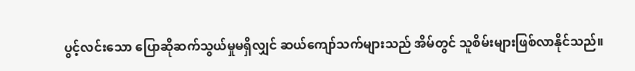ပွင့်လင်းသော ပြောဆိုဆက်သွယ်မှုမရှိလျှင် ဆယ်ကျော်သက်များသည် အိမ်တွင် သူစိမ်းများဖြစ်လာနိုင်သည်။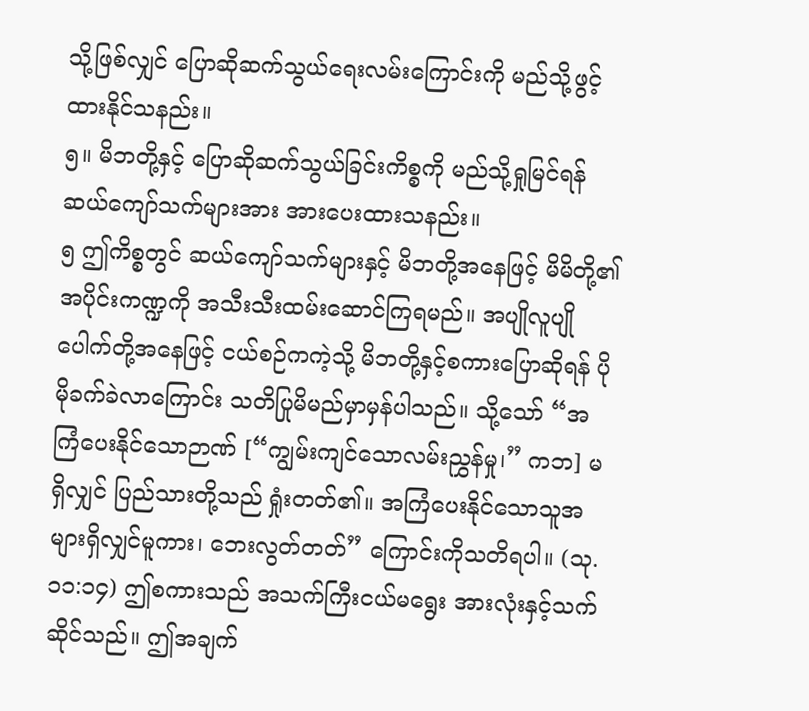သို့ဖြစ်လျှင် ပြောဆိုဆက်သွယ်ရေးလမ်းကြောင်းကို မည်သို့ဖွင့်ထားနိုင်သနည်း။
၅။ မိဘတို့နှင့် ပြောဆိုဆက်သွယ်ခြင်းကိစ္စကို မည်သို့ရှုမြင်ရန် ဆယ်ကျော်သက်များအား အားပေးထားသနည်း။
၅ ဤကိစ္စတွင် ဆယ်ကျော်သက်များနှင့် မိဘတို့အနေဖြင့် မိမိတို့၏အပိုင်းကဏ္ဍကို အသီးသီးထမ်းဆောင်ကြရမည်။ အပျိုလူပျိုပေါက်တို့အနေဖြင့် ငယ်စဉ်ကကဲ့သို့ မိဘတို့နှင့်စကားပြောဆိုရန် ပိုမိုခက်ခဲလာကြောင်း သတိပြုမိမည်မှာမှန်ပါသည်။ သို့သော် “အကြံပေးနိုင်သောဉာဏ် [“ကျွမ်းကျင်သောလမ်းညွှန်မှု၊” ကဘ] မရှိလျှင် ပြည်သားတို့သည် ရှုံးတတ်၏။ အကြံပေးနိုင်သောသူအများရှိလျှင်မူကား၊ ဘေးလွတ်တတ်” ကြောင်းကိုသတိရပါ။ (သု. ၁၁:၁၄) ဤစကားသည် အသက်ကြီးငယ်မရွေး အားလုံးနှင့်သက်ဆိုင်သည်။ ဤအချက်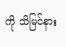ကို သိမြင်နား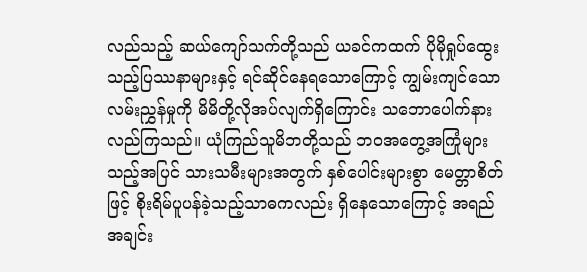လည်သည့် ဆယ်ကျော်သက်တို့သည် ယခင်ကထက် ပိုမိုရှုပ်ထွေးသည့်ပြဿနာများနှင့် ရင်ဆိုင်နေရသောကြောင့် ကျွမ်းကျင်သောလမ်းညွှန်မှုကို မိမိတို့လိုအပ်လျက်ရှိကြောင်း သဘောပေါက်နားလည်ကြသည်။ ယုံကြည်သူမိဘတို့သည် ဘဝအတွေ့အကြုံများသည့်အပြင် သားသမီးများအတွက် နှစ်ပေါင်းများစွာ မေတ္တာစိတ်ဖြင့် စိုးရိမ်ပူပန်ခဲ့သည့်သာဓကလည်း ရှိနေသောကြောင့် အရည်အချင်း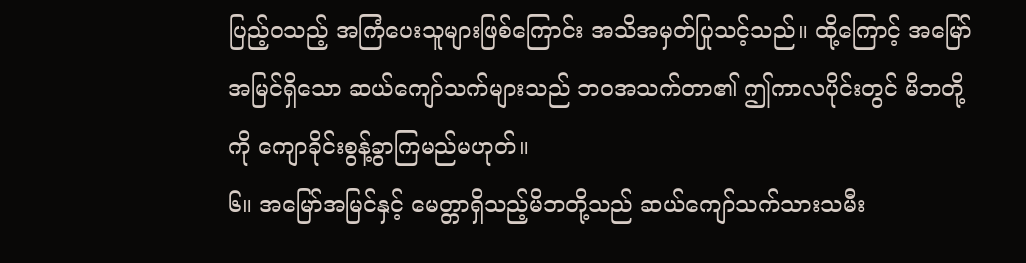ပြည့်ဝသည့် အကြံပေးသူများဖြစ်ကြောင်း အသိအမှတ်ပြုသင့်သည်။ ထို့ကြောင့် အမြော်အမြင်ရှိသော ဆယ်ကျော်သက်များသည် ဘဝအသက်တာ၏ ဤကာလပိုင်းတွင် မိဘတို့ကို ကျောခိုင်းစွန့်ခွာကြမည်မဟုတ်။
၆။ အမြော်အမြင်နှင့် မေတ္တာရှိသည့်မိဘတို့သည် ဆယ်ကျော်သက်သားသမီး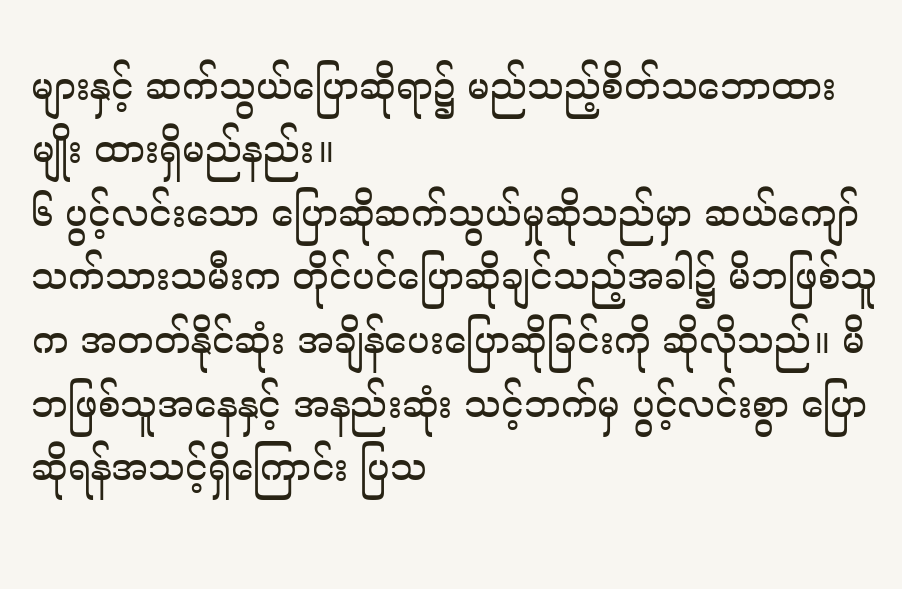များနှင့် ဆက်သွယ်ပြောဆိုရာ၌ မည်သည့်စိတ်သဘောထားမျိုး ထားရှိမည်နည်း။
၆ ပွင့်လင်းသော ပြောဆိုဆက်သွယ်မှုဆိုသည်မှာ ဆယ်ကျော်သက်သားသမီးက တိုင်ပင်ပြောဆိုချင်သည့်အခါ၌ မိဘဖြစ်သူက အတတ်နိုင်ဆုံး အချိန်ပေးပြောဆိုခြင်းကို ဆိုလိုသည်။ မိဘဖြစ်သူအနေနှင့် အနည်းဆုံး သင့်ဘက်မှ ပွင့်လင်းစွာ ပြောဆိုရန်အသင့်ရှိကြောင်း ပြသ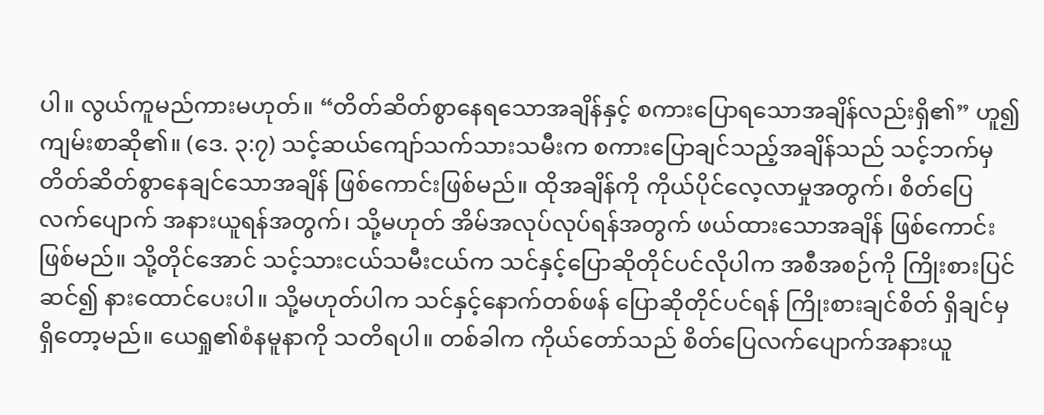ပါ။ လွယ်ကူမည်ကားမဟုတ်။ “တိတ်ဆိတ်စွာနေရသောအချိန်နှင့် စကားပြောရသောအချိန်လည်းရှိ၏” ဟူ၍ကျမ်းစာဆို၏။ (ဒေ. ၃:၇) သင့်ဆယ်ကျော်သက်သားသမီးက စကားပြောချင်သည့်အချိန်သည် သင့်ဘက်မှ တိတ်ဆိတ်စွာနေချင်သောအချိန် ဖြစ်ကောင်းဖြစ်မည်။ ထိုအချိန်ကို ကိုယ်ပိုင်လေ့လာမှုအတွက်၊ စိတ်ပြေလက်ပျောက် အနားယူရန်အတွက်၊ သို့မဟုတ် အိမ်အလုပ်လုပ်ရန်အတွက် ဖယ်ထားသောအချိန် ဖြစ်ကောင်းဖြစ်မည်။ သို့တိုင်အောင် သင့်သားငယ်သမီးငယ်က သင်နှင့်ပြောဆိုတိုင်ပင်လိုပါက အစီအစဉ်ကို ကြိုးစားပြင်ဆင်၍ နားထောင်ပေးပါ။ သို့မဟုတ်ပါက သင်နှင့်နောက်တစ်ဖန် ပြောဆိုတိုင်ပင်ရန် ကြိုးစားချင်စိတ် ရှိချင်မှရှိတော့မည်။ ယေရှု၏စံနမူနာကို သတိရပါ။ တစ်ခါက ကိုယ်တော်သည် စိတ်ပြေလက်ပျောက်အနားယူ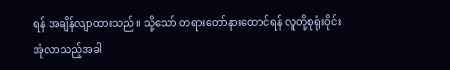ရန် အချိန်လျာထားသည်။ သို့သော် တရားတော်နားထောင်ရန် လူတို့စုရုံးဝိုင်းအုံလာသည့်အခါ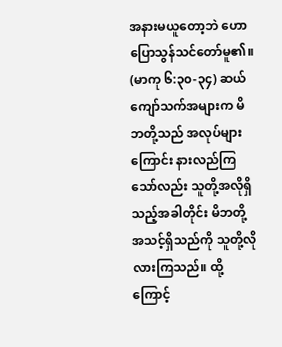အနားမယူတော့ဘဲ ဟောပြောသွန်သင်တော်မူ၏။ (မာကု ၆:၃၀-၃၄) ဆယ်ကျော်သက်အများက မိဘတို့သည် အလုပ်များကြောင်း နားလည်ကြသော်လည်း သူတို့အလိုရှိသည့်အခါတိုင်း မိဘတို့အသင့်ရှိသည်ကို သူတို့လိုလားကြသည်။ ထို့ကြောင့်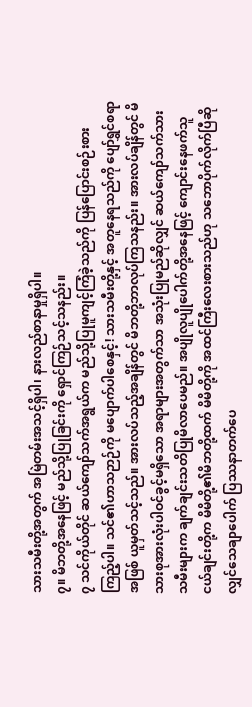သားသမီးတို့အတွက် အမြဲတမ်းအသင့်ရှိပါ၊ နားလည်စာနာမှုရှိပါ။
၇။ မိဘတို့အနေဖြင့် မည်သို့ပြုခြင်းကို ရှောင်ကြဉ်သင့်သနည်း။
၇ သင်ကိုယ်တိုင် ဆယ်ကျော်သက်အရွယ်က မည်သို့ပြုမူကျင့်ကြံခဲ့သည်ကို ပြန်ပြောင်းစဉ်းစားကြည့်ပါ။ သင်၏ဟာသဉာဉ်ကို မပျောက်ပါစေနှင့်! သားသမီးတို့နှင့် အတူနေရသည်ကို ပျော်ရွှင်စရာအဖြစ် ယူမှတ်သင့်သည်။ အားလပ်သည့်အချိန်တွင် မိဘတို့ဘာလုပ်ကြသနည်း။ အားလပ်ချိန်တွင် မိသားစုအားလုံးပါဝင်ခွင့်မရှိသော အရာများအတွက်သာ အသုံးပြုမည်ဆိုလျှင် ဆယ်ကျော်သက်သားသမီးများက ချက်ချင်းသတိပြုမိလာပေမည်။ အပျိုလူပျိုပေါက်တို့အနေဖြင့် ကျောင်းနေဖက်သူငယ်ချင်းတို့က မိမိတို့၏မိဘတို့ထက် မိမိတို့ကို အထင်ကြီးလေးစားသည်ဟု သဘောပိုက်လိုက်ပြီဆိုလျှင်သေချာပေါက် ပြဿနာတက်ပေ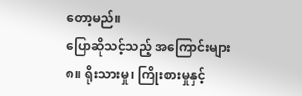တော့မည်။
ပြောဆိုသင့်သည့် အကြောင်းများ
၈။ ရိုးသားမှု၊ ကြိုးစားမှုနှင့်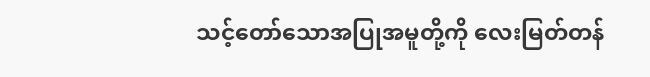သင့်တော်သောအပြုအမူတို့ကို လေးမြတ်တန်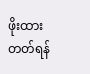ဖိုးထားတတ်ရန်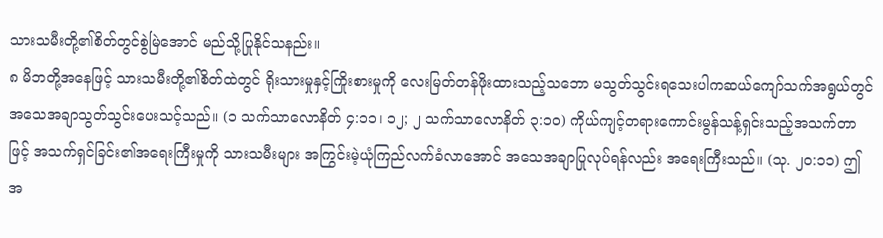သားသမီးတို့၏စိတ်တွင်စွဲမြဲအောင် မည်သို့ပြုနိုင်သနည်း။
၈ မိဘတို့အနေဖြင့် သားသမီးတို့၏စိတ်ထဲတွင် ရိုးသားမှုနှင့်ကြိုးစားမှုကို လေးမြတ်တန်ဖိုးထားသည့်သဘော မသွတ်သွင်းရသေးပါကဆယ်ကျော်သက်အရွယ်တွင်အသေအချာသွတ်သွင်းပေးသင့်သည်။ (၁ သက်သာလောနိတ် ၄:၁၁၊ ၁၂; ၂ သက်သာလောနိတ် ၃:၁၀) ကိုယ်ကျင့်တရားကောင်းမွန်သန့်ရှင်းသည့်အသက်တာဖြင့် အသက်ရှင်ခြင်း၏အရေးကြီးမှုကို သားသမီးများ အကြွင်းမဲ့ယုံကြည်လက်ခံလာအောင် အသေအချာပြုလုပ်ရန်လည်း အရေးကြီးသည်။ (သု. ၂၀:၁၁) ဤအ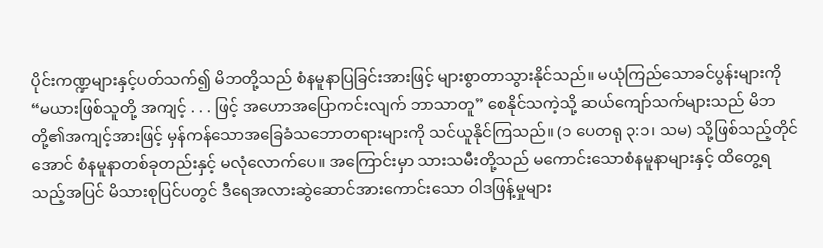ပိုင်းကဏ္ဍများနှင့်ပတ်သက်၍ မိဘတို့သည် စံနမူနာပြခြင်းအားဖြင့် များစွာတာသွားနိုင်သည်။ မယုံကြည်သောခင်ပွန်းများကို “မယားဖြစ်သူတို့ အကျင့် . . . ဖြင့် အဟောအပြောကင်းလျက် ဘာသာတူ” စေနိုင်သကဲ့သို့ ဆယ်ကျော်သက်များသည် မိဘတို့၏အကျင့်အားဖြင့် မှန်ကန်သောအခြေခံသဘောတရားများကို သင်ယူနိုင်ကြသည်။ (၁ ပေတရု ၃:၁၊ သမ) သို့ဖြစ်သည့်တိုင်အောင် စံနမူနာတစ်ခုတည်းနှင့် မလုံလောက်ပေ။ အကြောင်းမှာ သားသမီးတို့သည် မကောင်းသောစံနမူနာများနှင့် ထိတွေ့ရသည့်အပြင် မိသားစုပြင်ပတွင် ဒီရေအလားဆွဲဆောင်အားကောင်းသော ဝါဒဖြန့်မှုများ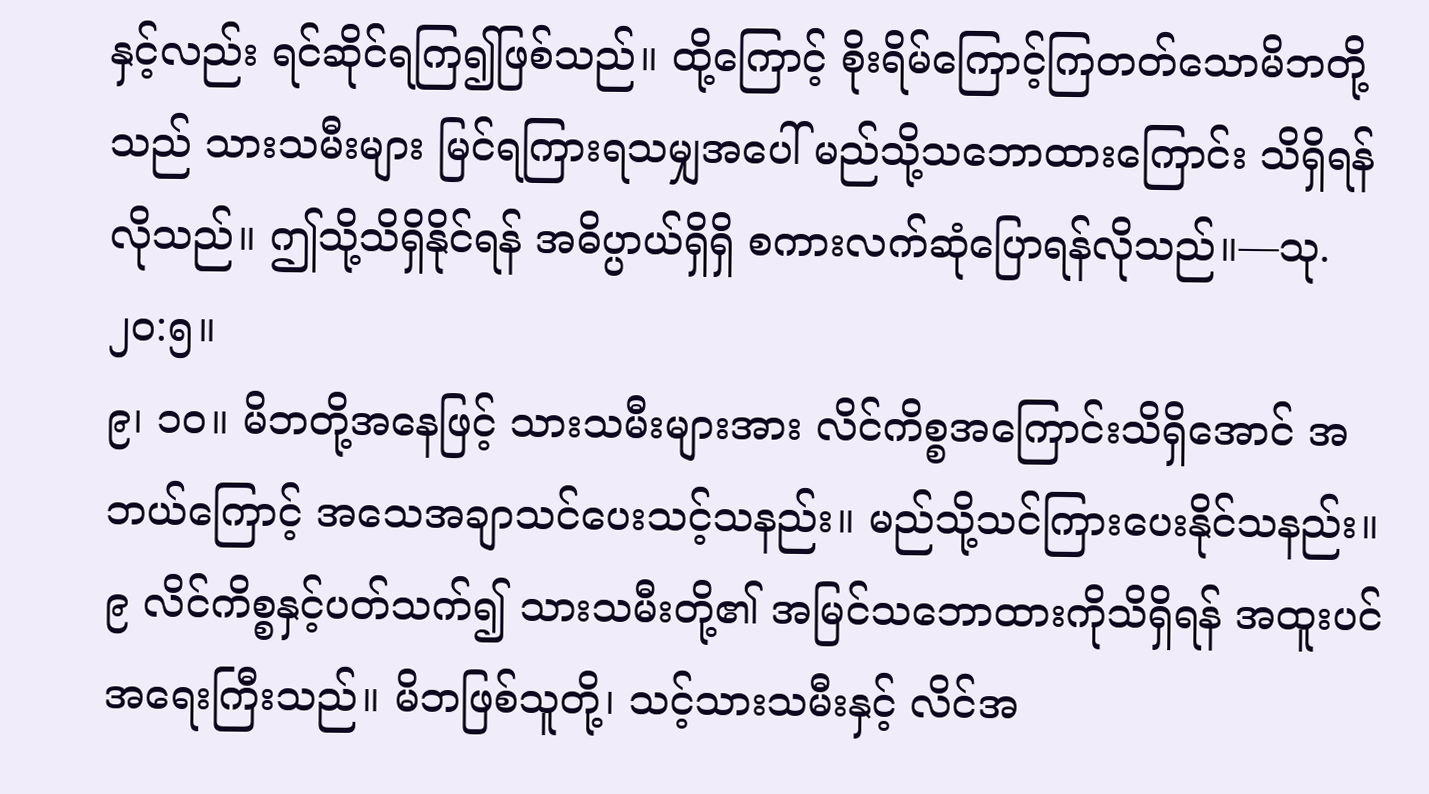နှင့်လည်း ရင်ဆိုင်ရကြ၍ဖြစ်သည်။ ထို့ကြောင့် စိုးရိမ်ကြောင့်ကြတတ်သောမိဘတို့သည် သားသမီးများ မြင်ရကြားရသမျှအပေါ် မည်သို့သဘောထားကြောင်း သိရှိရန်လိုသည်။ ဤသို့သိရှိနိုင်ရန် အဓိပ္ပာယ်ရှိရှိ စကားလက်ဆုံပြောရန်လိုသည်။—သု. ၂၀:၅။
၉၊ ၁၀။ မိဘတို့အနေဖြင့် သားသမီးများအား လိင်ကိစ္စအကြောင်းသိရှိအောင် အဘယ်ကြောင့် အသေအချာသင်ပေးသင့်သနည်း။ မည်သို့သင်ကြားပေးနိုင်သနည်း။
၉ လိင်ကိစ္စနှင့်ပတ်သက်၍ သားသမီးတို့၏ အမြင်သဘောထားကိုသိရှိရန် အထူးပင်အရေးကြီးသည်။ မိဘဖြစ်သူတို့၊ သင့်သားသမီးနှင့် လိင်အ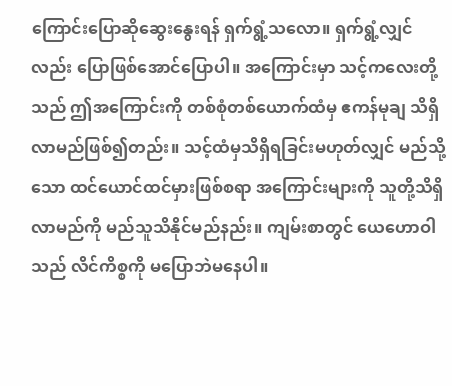ကြောင်းပြောဆိုဆွေးနွေးရန် ရှက်ရွံ့သလော။ ရှက်ရွံ့လျှင်လည်း ပြောဖြစ်အောင်ပြောပါ။ အကြောင်းမှာ သင့်ကလေးတို့သည် ဤအကြောင်းကို တစ်စုံတစ်ယောက်ထံမှ ဧကန်မုချ သိရှိလာမည်ဖြစ်၍တည်း။ သင့်ထံမှသိရှိရခြင်းမဟုတ်လျှင် မည်သို့သော ထင်ယောင်ထင်မှားဖြစ်စရာ အကြောင်းများကို သူတို့သိရှိလာမည်ကို မည်သူသိနိုင်မည်နည်း။ ကျမ်းစာတွင် ယေဟောဝါသည် လိင်ကိစ္စကို မပြောဘဲမနေပါ။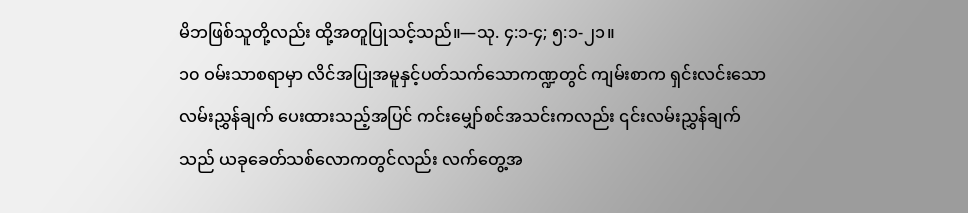မိဘဖြစ်သူတို့လည်း ထို့အတူပြုသင့်သည်။—သု. ၄:၁-၄; ၅:၁-၂၁။
၁၀ ဝမ်းသာစရာမှာ လိင်အပြုအမူနှင့်ပတ်သက်သောကဏ္ဍတွင် ကျမ်းစာက ရှင်းလင်းသောလမ်းညွှန်ချက် ပေးထားသည့်အပြင် ကင်းမျှော်စင်အသင်းကလည်း ၎င်းလမ်းညွှန်ချက်သည် ယခုခေတ်သစ်လောကတွင်လည်း လက်တွေ့အ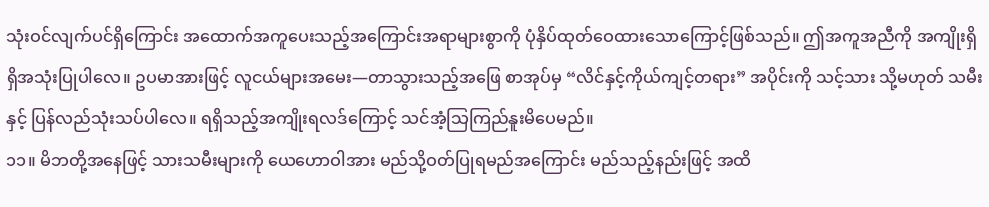သုံးဝင်လျက်ပင်ရှိကြောင်း အထောက်အကူပေးသည့်အကြောင်းအရာများစွာကို ပုံနှိပ်ထုတ်ဝေထားသောကြောင့်ဖြစ်သည်။ ဤအကူအညီကို အကျိုးရှိရှိအသုံးပြုပါလေ။ ဥပမာအားဖြင့် လူငယ်များအမေး—တာသွားသည့်အဖြေ စာအုပ်မှ “လိင်နှင့်ကိုယ်ကျင့်တရား” အပိုင်းကို သင့်သား သို့မဟုတ် သမီးနှင့် ပြန်လည်သုံးသပ်ပါလေ။ ရရှိသည့်အကျိုးရလဒ်ကြောင့် သင်အံ့သြကြည်နူးမိပေမည်။
၁၁။ မိဘတို့အနေဖြင့် သားသမီးများကို ယေဟောဝါအား မည်သို့ဝတ်ပြုရမည်အကြောင်း မည်သည့်နည်းဖြင့် အထိ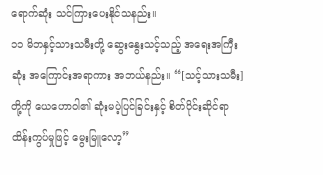ရောက်ဆုံး သင်ကြားပေးနိုင်သနည်း။
၁၁ မိဘနှင့်သားသမီးတို့ ဆွေးနွေးသင့်သည့် အရေးအကြီးဆုံး အကြောင်းအရာကား အဘယ်နည်း။ “[သင့်သားသမီး] တို့ကို ယေဟောဝါ၏ ဆုံးမပဲ့ပြင်ခြင်းနှင့် စိတ်ပိုင်းဆိုင်ရာထိန်းကွပ်မှုဖြင့် မွေးမြူလော့”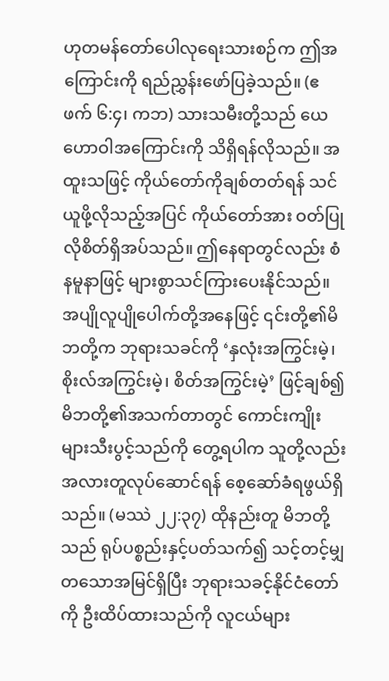ဟုတမန်တော်ပေါလုရေးသားစဉ်က ဤအကြောင်းကို ရည်ညွှန်းဖော်ပြခဲ့သည်။ (ဧဖက် ၆:၄၊ ကဘ) သားသမီးတို့သည် ယေဟောဝါအကြောင်းကို သိရှိရန်လိုသည်။ အထူးသဖြင့် ကိုယ်တော်ကိုချစ်တတ်ရန် သင်ယူဖို့လိုသည့်အပြင် ကိုယ်တော်အား ဝတ်ပြုလိုစိတ်ရှိအပ်သည်။ ဤနေရာတွင်လည်း စံနမူနာဖြင့် များစွာသင်ကြားပေးနိုင်သည်။ အပျိုလူပျိုပေါက်တို့အနေဖြင့် ၎င်းတို့၏မိဘတို့က ဘုရားသခင်ကို ‘နှလုံးအကြွင်းမဲ့၊ စိုးလ်အကြွင်းမဲ့၊ စိတ်အကြွင်းမဲ့’ ဖြင့်ချစ်၍ မိဘတို့၏အသက်တာတွင် ကောင်းကျိုးများသီးပွင့်သည်ကို တွေ့ရပါက သူတို့လည်း အလားတူလုပ်ဆောင်ရန် စေ့ဆော်ခံရဖွယ်ရှိသည်။ (မဿဲ ၂၂:၃၇) ထိုနည်းတူ မိဘတို့သည် ရုပ်ပစ္စည်းနှင့်ပတ်သက်၍ သင့်တင့်မျှတသောအမြင်ရှိပြီး ဘုရားသခင့်နိုင်ငံတော်ကို ဦးထိပ်ထားသည်ကို လူငယ်များ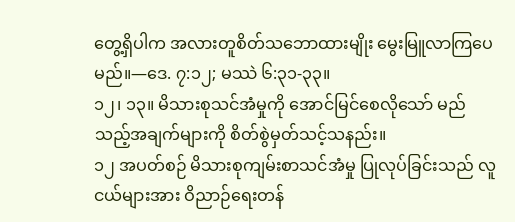တွေ့ရှိပါက အလားတူစိတ်သဘောထားမျိုး မွေးမြူလာကြပေမည်။—ဒေ. ၇:၁၂; မဿဲ ၆:၃၁-၃၃။
၁၂၊ ၁၃။ မိသားစုသင်အံမှုကို အောင်မြင်စေလိုသော် မည်သည့်အချက်များကို စိတ်စွဲမှတ်သင့်သနည်း။
၁၂ အပတ်စဉ် မိသားစုကျမ်းစာသင်အံမှု ပြုလုပ်ခြင်းသည် လူငယ်များအား ဝိညာဉ်ရေးတန်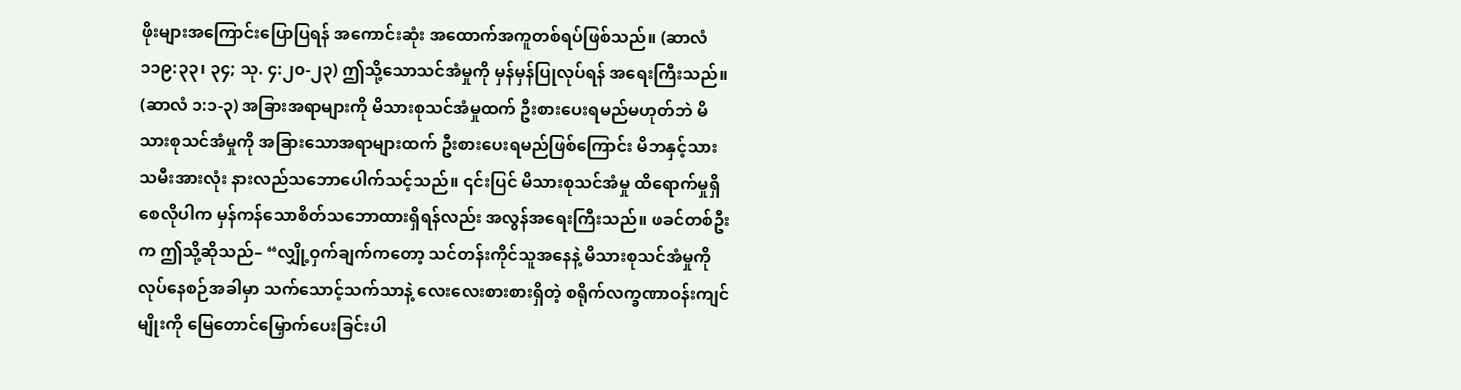ဖိုးများအကြောင်းပြောပြရန် အကောင်းဆုံး အထောက်အကူတစ်ရပ်ဖြစ်သည်။ (ဆာလံ ၁၁၉:၃၃၊ ၃၄; သု. ၄:၂၀-၂၃) ဤသို့သောသင်အံမှုကို မှန်မှန်ပြုလုပ်ရန် အရေးကြီးသည်။ (ဆာလံ ၁:၁-၃) အခြားအရာများကို မိသားစုသင်အံမှုထက် ဦးစားပေးရမည်မဟုတ်ဘဲ မိသားစုသင်အံမှုကို အခြားသောအရာများထက် ဦးစားပေးရမည်ဖြစ်ကြောင်း မိဘနှင့်သားသမီးအားလုံး နားလည်သဘောပေါက်သင့်သည်။ ၎င်းပြင် မိသားစုသင်အံမှု ထိရောက်မှုရှိစေလိုပါက မှန်ကန်သောစိတ်သဘောထားရှိရန်လည်း အလွန်အရေးကြီးသည်။ ဖခင်တစ်ဦးက ဤသို့ဆိုသည်– “လျှို့ဝှက်ချက်ကတော့ သင်တန်းကိုင်သူအနေနဲ့ မိသားစုသင်အံမှုကို လုပ်နေစဉ်အခါမှာ သက်သောင့်သက်သာနဲ့ လေးလေးစားစားရှိတဲ့ စရိုက်လက္ခဏာဝန်းကျင်မျိုးကို မြေတောင်မြှောက်ပေးခြင်းပါ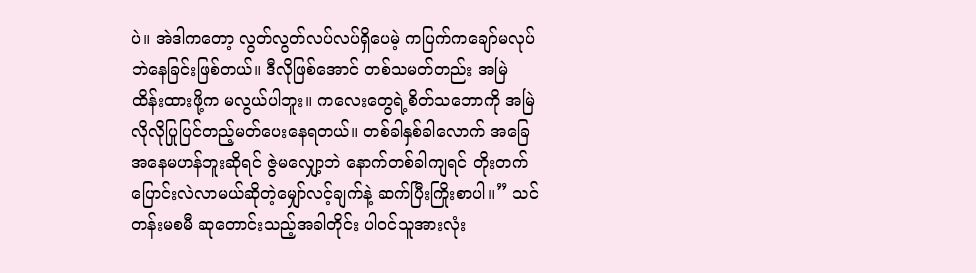ပဲ။ အဲဒါကတော့ လွတ်လွတ်လပ်လပ်ရှိပေမဲ့ ကပြက်ကချော်မလုပ်ဘဲနေခြင်းဖြစ်တယ်။ ဒီလိုဖြစ်အောင် တစ်သမတ်တည်း အမြဲထိန်းထားဖို့က မလွယ်ပါဘူး။ ကလေးတွေရဲ့စိတ်သဘောကို အမြဲလိုလိုပြုပြင်တည့်မတ်ပေးနေရတယ်။ တစ်ခါနှစ်ခါလောက် အခြေအနေမဟန်ဘူးဆိုရင် ဇွဲမလျှော့ဘဲ နောက်တစ်ခါကျရင် တိုးတက်ပြောင်းလဲလာမယ်ဆိုတဲ့မျှော်လင့်ချက်နဲ့ ဆက်ပြီးကြိုးစာပါ။” သင်တန်းမစမီ ဆုတောင်းသည့်အခါတိုင်း ပါဝင်သူအားလုံး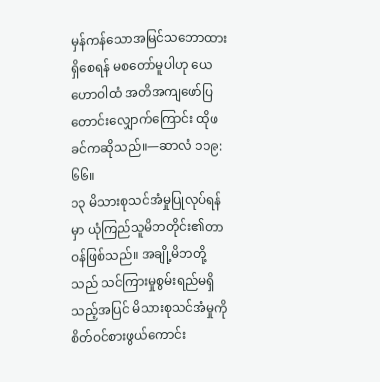မှန်ကန်သောအမြင်သဘောထားရှိစေရန် မစတော်မူပါဟု ယေဟောဝါထံ အတိအကျဖော်ပြတောင်းလျှောက်ကြောင်း ထိုဖခင်ကဆိုသည်။—ဆာလံ ၁၁၉:၆၆။
၁၃ မိသားစုသင်အံမှုပြုလုပ်ရန်မှာ ယုံကြည်သူမိဘတိုင်း၏တာဝန်ဖြစ်သည်။ အချို့မိဘတို့သည် သင်ကြားမှုစွမ်းရည်မရှိသည့်အပြင် မိသားစုသင်အံမှုကို စိတ်ဝင်စားဖွယ်ကောင်း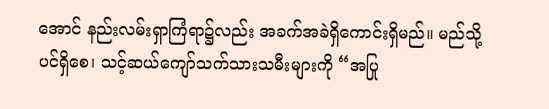အောင် နည်းလမ်းရှာကြံရာ၌လည်း အခက်အခဲရှိကောင်းရှိမည်။ မည်သို့ပင်ရှိစေ၊ သင့်ဆယ်ကျော်သက်သားသမီးများကို “အပြု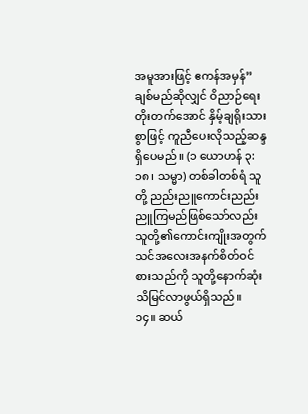အမူအားဖြင့် ဧကန်အမှန်” ချစ်မည်ဆိုလျှင် ဝိညာဉ်ရေးတိုးတက်အောင် နှိမ့်ချရိုးသားစွာဖြင့် ကူညီပေးလိုသည့်ဆန္ဒရှိပေမည်။ (၁ ယောဟန် ၃:၁၈၊ သမ္မာ) တစ်ခါတစ်ရံ သူတို့ ညည်းညူကောင်းညည်းညူကြမည်ဖြစ်သော်လည်း သူတို့၏ကောင်းကျိုးအတွက် သင်အလေးအနက်စိတ်ဝင်စားသည်ကို သူတို့နောက်ဆုံးသိမြင်လာဖွယ်ရှိသည်။
၁၄။ ဆယ်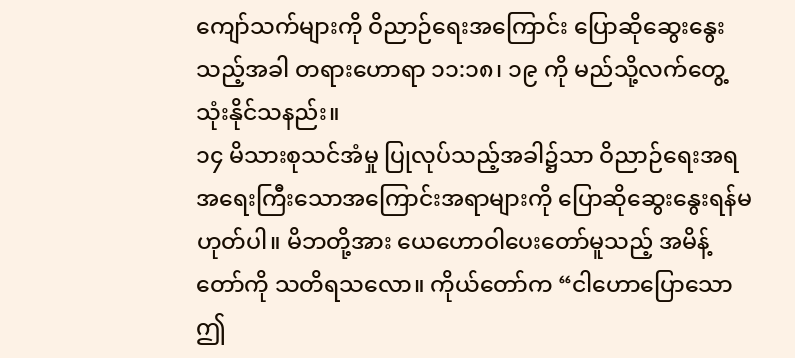ကျော်သက်များကို ဝိညာဉ်ရေးအကြောင်း ပြောဆိုဆွေးနွေးသည့်အခါ တရားဟောရာ ၁၁:၁၈၊ ၁၉ ကို မည်သို့လက်တွေ့သုံးနိုင်သနည်း။
၁၄ မိသားစုသင်အံမှု ပြုလုပ်သည့်အခါ၌သာ ဝိညာဉ်ရေးအရ အရေးကြီးသောအကြောင်းအရာများကို ပြောဆိုဆွေးနွေးရန်မဟုတ်ပါ။ မိဘတို့အား ယေဟောဝါပေးတော်မူသည့် အမိန့်တော်ကို သတိရသလော။ ကိုယ်တော်က “ငါဟောပြောသောဤ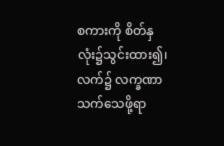စကားကို စိတ်နှလုံး၌သွင်းထား၍၊ လက်၌ လက္ခဏာသက်သေဖို့ရာ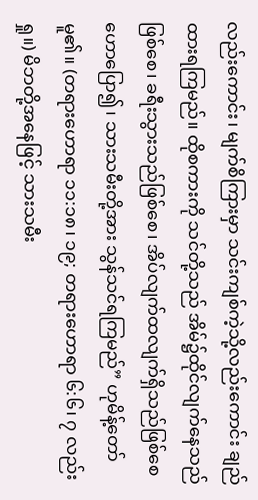လည်းကောင်း၊ မျက်စိကြားမှာ သင်းကျစ်ကဲ့သို့လည်းကောင်း ချည်ထားရကြမည်။ ထိုစကားကို သင်တို့သည် အိမ်၌ထိုင်လျက်နေသည်ဖြစ်စေ၊ ခရီးသွားသည်ဖြစ်စေ၊ အိပ်လျက်ထလျက်ရှိသည်ဖြစ်စေ ဟောပြော၍၊ သားသမီးတို့အား သွန်သင်ရကြမည်” ဟုမိန့်တော်မူ၏။ (တရားဟောရာ ၁၁:၁၈၊ ၁၉; တရားဟောရာ ၆:၆၊ ၇ လည်းရှု။) မိဘတို့အနေဖြင့် သားသမီး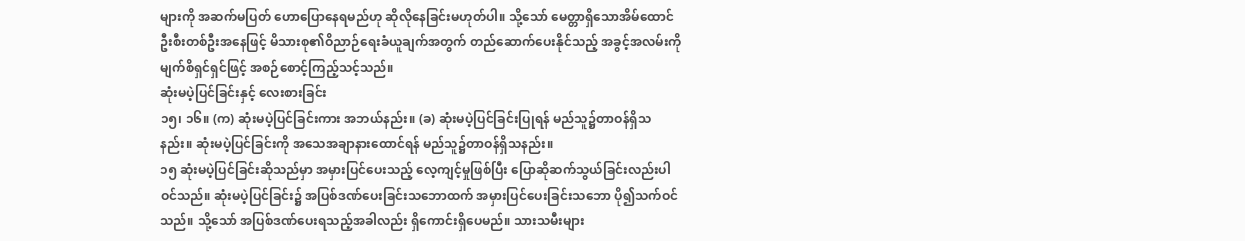များကို အဆက်မပြတ် ဟောပြောနေရမည်ဟု ဆိုလိုနေခြင်းမဟုတ်ပါ။ သို့သော် မေတ္တာရှိသောအိမ်ထောင်ဦးစီးတစ်ဦးအနေဖြင့် မိသားစု၏ဝိညာဉ်ရေးခံယူချက်အတွက် တည်ဆောက်ပေးနိုင်သည့် အခွင့်အလမ်းကို မျက်စိရှင်ရှင်ဖြင့် အစဉ်စောင့်ကြည့်သင့်သည်။
ဆုံးမပဲ့ပြင်ခြင်းနှင့် လေးစားခြင်း
၁၅၊ ၁၆။ (က) ဆုံးမပဲ့ပြင်ခြင်းကား အဘယ်နည်း။ (ခ) ဆုံးမပဲ့ပြင်ခြင်းပြုရန် မည်သူ၌တာဝန်ရှိသနည်း။ ဆုံးမပဲ့ပြင်ခြင်းကို အသေအချာနားထောင်ရန် မည်သူ၌တာဝန်ရှိသနည်း။
၁၅ ဆုံးမပဲ့ပြင်ခြင်းဆိုသည်မှာ အမှားပြင်ပေးသည့် လေ့ကျင့်မှုဖြစ်ပြီး ပြောဆိုဆက်သွယ်ခြင်းလည်းပါဝင်သည်။ ဆုံးမပဲ့ပြင်ခြင်း၌ အပြစ်ဒဏ်ပေးခြင်းသဘောထက် အမှားပြင်ပေးခြင်းသဘော ပို၍သက်ဝင်သည်။ သို့သော် အပြစ်ဒဏ်ပေးရသည့်အခါလည်း ရှိကောင်းရှိပေမည်။ သားသမီးများ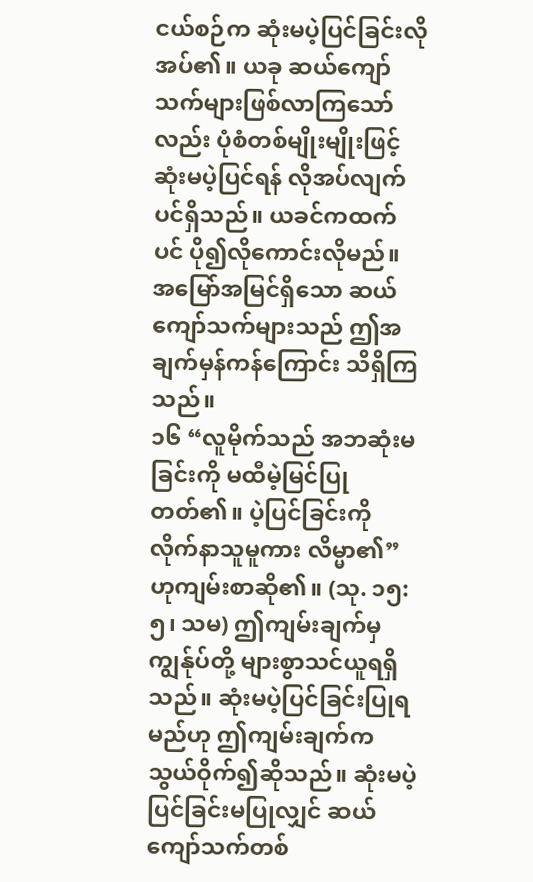ငယ်စဉ်က ဆုံးမပဲ့ပြင်ခြင်းလိုအပ်၏။ ယခု ဆယ်ကျော်သက်များဖြစ်လာကြသော်လည်း ပုံစံတစ်မျိုးမျိုးဖြင့် ဆုံးမပဲ့ပြင်ရန် လိုအပ်လျက်ပင်ရှိသည်။ ယခင်ကထက်ပင် ပို၍လိုကောင်းလိုမည်။ အမြော်အမြင်ရှိသော ဆယ်ကျော်သက်များသည် ဤအချက်မှန်ကန်ကြောင်း သိရှိကြသည်။
၁၆ “လူမိုက်သည် အဘဆုံးမခြင်းကို မထီမဲ့မြင်ပြုတတ်၏။ ပဲ့ပြင်ခြင်းကို လိုက်နာသူမူကား လိမ္မာ၏” ဟုကျမ်းစာဆို၏။ (သု. ၁၅:၅၊ သမ) ဤကျမ်းချက်မှ ကျွန်ုပ်တို့ များစွာသင်ယူရရှိသည်။ ဆုံးမပဲ့ပြင်ခြင်းပြုရမည်ဟု ဤကျမ်းချက်က သွယ်ဝိုက်၍ဆိုသည်။ ဆုံးမပဲ့ပြင်ခြင်းမပြုလျှင် ဆယ်ကျော်သက်တစ်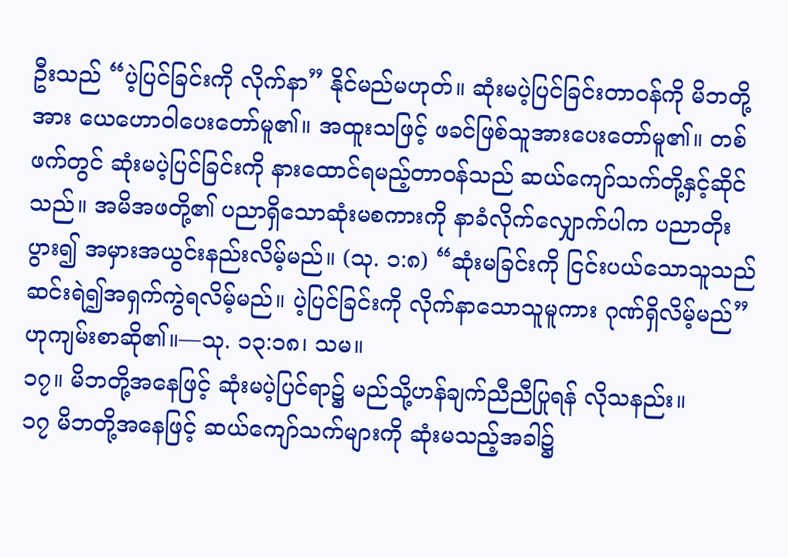ဦးသည် “ပဲ့ပြင်ခြင်းကို လိုက်နာ” နိုင်မည်မဟုတ်။ ဆုံးမပဲ့ပြင်ခြင်းတာဝန်ကို မိဘတို့အား ယေဟောဝါပေးတော်မူ၏။ အထူးသဖြင့် ဖခင်ဖြစ်သူအားပေးတော်မူ၏။ တစ်ဖက်တွင် ဆုံးမပဲ့ပြင်ခြင်းကို နားထောင်ရမည့်တာဝန်သည် ဆယ်ကျော်သက်တို့နှင့်ဆိုင်သည်။ အမိအဖတို့၏ ပညာရှိသောဆုံးမစကားကို နာခံလိုက်လျှောက်ပါက ပညာတိုးပွား၍ အမှားအယွင်းနည်းလိမ့်မည်။ (သု. ၁:၈) “ဆုံးမခြင်းကို ငြင်းပယ်သောသူသည် ဆင်းရဲ၍အရှက်ကွဲရလိမ့်မည်။ ပဲ့ပြင်ခြင်းကို လိုက်နာသောသူမူကား ဂုဏ်ရှိလိမ့်မည်” ဟုကျမ်းစာဆို၏။—သု. ၁၃:၁၈၊ သမ။
၁၇။ မိဘတို့အနေဖြင့် ဆုံးမပဲ့ပြင်ရာ၌ မည်သို့ဟန်ချက်ညီညီပြုရန် လိုသနည်း။
၁၇ မိဘတို့အနေဖြင့် ဆယ်ကျော်သက်များကို ဆုံးမသည့်အခါ၌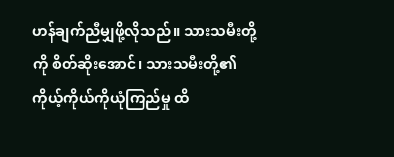ဟန်ချက်ညီမျှဖို့လိုသည်။ သားသမီးတို့ကို စိတ်ဆိုးအောင်၊ သားသမီးတို့၏ ကိုယ့်ကိုယ်ကိုယုံကြည်မှု ထိ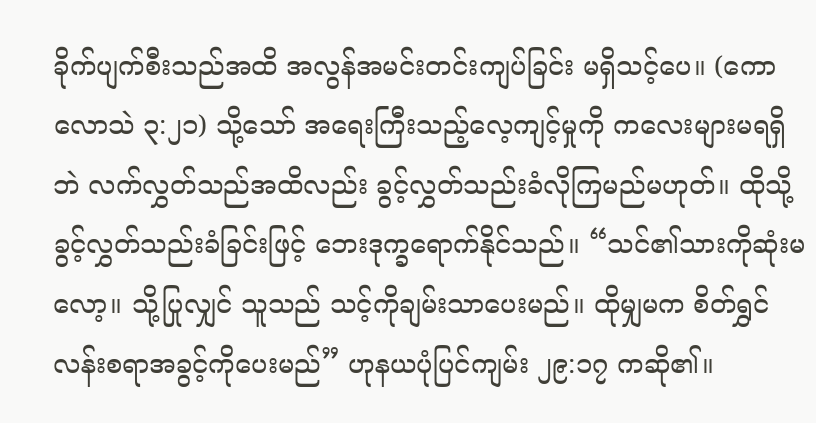ခိုက်ပျက်စီးသည်အထိ အလွန်အမင်းတင်းကျပ်ခြင်း မရှိသင့်ပေ။ (ကောလောသဲ ၃:၂၁) သို့သော် အရေးကြီးသည့်လေ့ကျင့်မှုကို ကလေးများမရရှိဘဲ လက်လွှတ်သည်အထိလည်း ခွင့်လွှတ်သည်းခံလိုကြမည်မဟုတ်။ ထိုသို့ခွင့်လွှတ်သည်းခံခြင်းဖြင့် ဘေးဒုက္ခရောက်နိုင်သည်။ “သင်၏သားကိုဆုံးမလော့။ သို့ပြုလျှင် သူသည် သင့်ကိုချမ်းသာပေးမည်။ ထိုမျှမက စိတ်ရွှင်လန်းစရာအခွင့်ကိုပေးမည်” ဟုနယပုံပြင်ကျမ်း ၂၉:၁၇ ကဆို၏။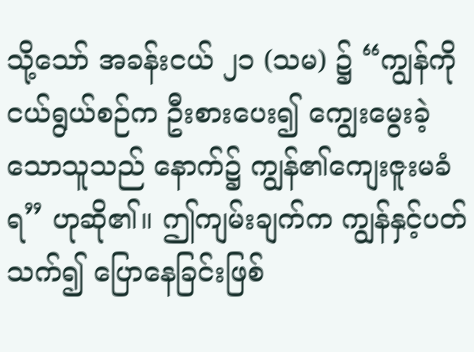သို့သော် အခန်းငယ် ၂၁ (သမ) ၌ “ကျွန်ကို ငယ်ရွယ်စဉ်က ဦးစားပေး၍ ကျွေးမွေးခဲ့သောသူသည် နောက်၌ ကျွန်၏ကျေးဇူးမခံရ” ဟုဆို၏။ ဤကျမ်းချက်က ကျွန်နှင့်ပတ်သက်၍ ပြောနေခြင်းဖြစ်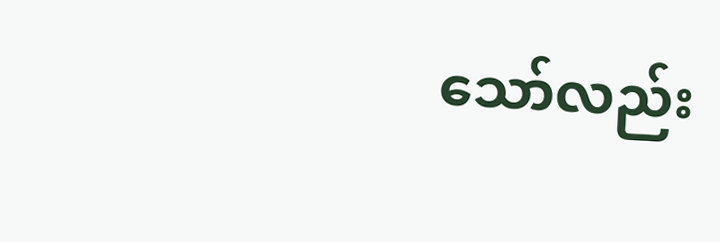သော်လည်း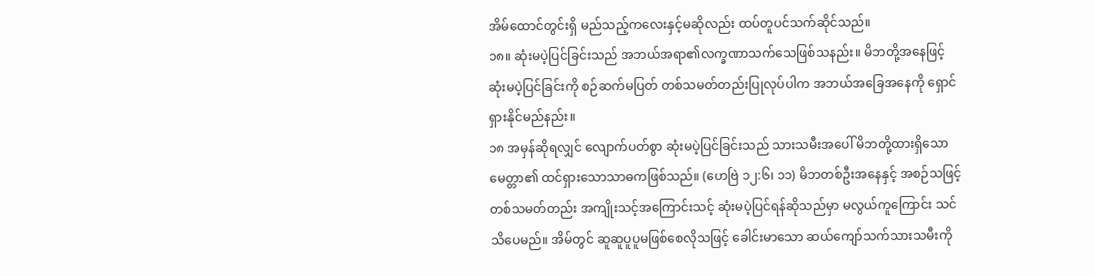အိမ်ထောင်တွင်းရှိ မည်သည့်ကလေးနှင့်မဆိုလည်း ထပ်တူပင်သက်ဆိုင်သည်။
၁၈။ ဆုံးမပဲ့ပြင်ခြင်းသည် အဘယ်အရာ၏လက္ခဏာသက်သေဖြစ်သနည်း။ မိဘတို့အနေဖြင့် ဆုံးမပဲ့ပြင်ခြင်းကို စဉ်ဆက်မပြတ် တစ်သမတ်တည်းပြုလုပ်ပါက အဘယ်အခြေအနေကို ရှောင်ရှားနိုင်မည်နည်း။
၁၈ အမှန်ဆိုရလျှင် လျောက်ပတ်စွာ ဆုံးမပဲ့ပြင်ခြင်းသည် သားသမီးအပေါ် မိဘတို့ထားရှိသောမေတ္တာ၏ ထင်ရှားသောသာဓကဖြစ်သည်။ (ဟေဗြဲ ၁၂:၆၊ ၁၁) မိဘတစ်ဦးအနေနှင့် အစဉ်သဖြင့် တစ်သမတ်တည်း အကျိုးသင့်အကြောင်းသင့် ဆုံးမပဲ့ပြင်ရန်ဆိုသည်မှာ မလွယ်ကူကြောင်း သင်သိပေမည်။ အိမ်တွင် ဆူဆူပူပူမဖြစ်စေလိုသဖြင့် ခေါင်းမာသော ဆယ်ကျော်သက်သားသမီးကို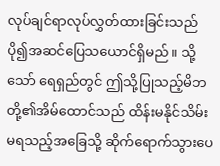လုပ်ချင်ရာလုပ်လွှတ်ထားခြင်းသည် ပို၍အဆင်ပြေသယောင်ရှိမည်။ သို့သော် ရေရှည်တွင် ဤသို့ပြုသည့်မိဘတို့၏အိမ်ထောင်သည် ထိန်းမနိုင်သိမ်းမရသည့်အခြေသို့ ဆိုက်ရောက်သွားပေ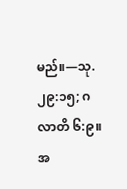မည်။—သု. ၂၉:၁၅; ဂလာတိ ၆:၉။
အ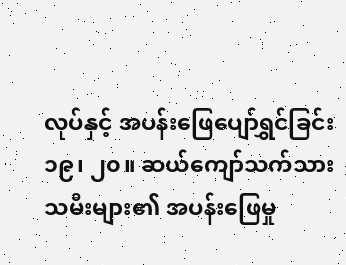လုပ်နှင့် အပန်းဖြေပျော်ရွှင်ခြင်း
၁၉၊ ၂၀။ ဆယ်ကျော်သက်သားသမီးများ၏ အပန်းဖြေမှု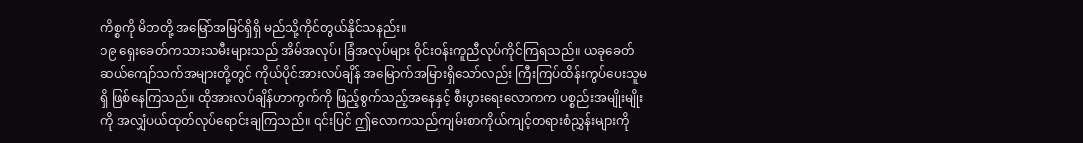ကိစ္စကို မိဘတို့ အမြော်အမြင်ရှိရှိ မည်သို့ကိုင်တွယ်နိုင်သနည်း။
၁၉ ရှေးခေတ်ကသားသမီးများသည် အိမ်အလုပ်၊ ခြံအလုပ်များ ဝိုင်းဝန်းကူညီလုပ်ကိုင်ကြရသည်။ ယခုခေတ် ဆယ်ကျော်သက်အများတို့တွင် ကိုယ်ပိုင်အားလပ်ချိန် အမြောက်အမြားရှိသော်လည်း ကြီးကြပ်ထိန်းကွပ်ပေးသူမရှိ ဖြစ်နေကြသည်။ ထိုအားလပ်ချိန်ဟာကွက်ကို ဖြည့်စွက်သည့်အနေနှင့် စီးပွားရေးလောကက ပစ္စည်းအမျိုးမျိုးကို အလျှံပယ်ထုတ်လုပ်ရောင်းချကြသည်။ ၎င်းပြင် ဤလောကသည်ကျမ်းစာကိုယ်ကျင့်တရားစံညွှန်းများကို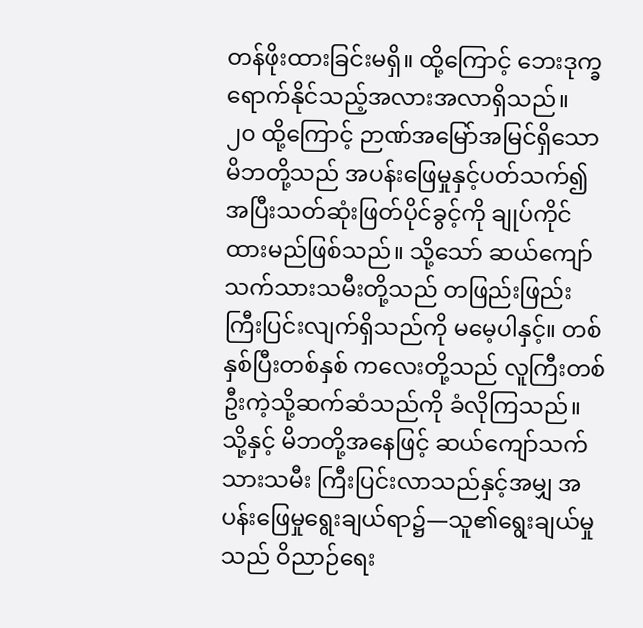တန်ဖိုးထားခြင်းမရှိ။ ထို့ကြောင့် ဘေးဒုက္ခရောက်နိုင်သည့်အလားအလာရှိသည်။
၂၀ ထို့ကြောင့် ဉာဏ်အမြော်အမြင်ရှိသောမိဘတို့သည် အပန်းဖြေမှုနှင့်ပတ်သက်၍ အပြီးသတ်ဆုံးဖြတ်ပိုင်ခွင့်ကို ချုပ်ကိုင်ထားမည်ဖြစ်သည်။ သို့သော် ဆယ်ကျော်သက်သားသမီးတို့သည် တဖြည်းဖြည်းကြီးပြင်းလျက်ရှိသည်ကို မမေ့ပါနှင့်။ တစ်နှစ်ပြီးတစ်နှစ် ကလေးတို့သည် လူကြီးတစ်ဦးကဲ့သို့ဆက်ဆံသည်ကို ခံလိုကြသည်။ သို့နှင့် မိဘတို့အနေဖြင့် ဆယ်ကျော်သက်သားသမီး ကြီးပြင်းလာသည်နှင့်အမျှ အပန်းဖြေမှုရွေးချယ်ရာ၌—သူ၏ရွေးချယ်မှုသည် ဝိညာဉ်ရေး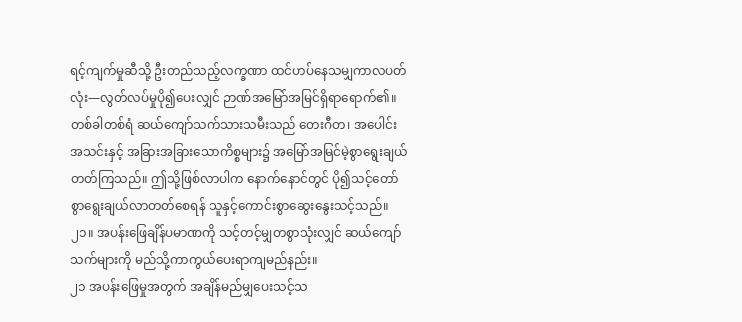ရင့်ကျက်မှုဆီသို့ ဦးတည်သည့်လက္ခဏာ ထင်ဟပ်နေသမျှကာလပတ်လုံး—လွတ်လပ်မှုပို၍ပေးလျှင် ဉာဏ်အမြော်အမြင်ရှိရာရောက်၏။ တစ်ခါတစ်ရံ ဆယ်ကျော်သက်သားသမီးသည် တေးဂီတ၊ အပေါင်းအသင်းနှင့် အခြားအခြားသောကိစ္စများ၌ အမြော်အမြင်မဲ့စွာရွေးချယ်တတ်ကြသည်။ ဤသို့ဖြစ်လာပါက နောက်နောင်တွင် ပို၍သင့်တော်စွာရွေးချယ်လာတတ်စေရန် သူနှင့်ကောင်းစွာဆွေးနွေးသင့်သည်။
၂၁။ အပန်းဖြေချိန်ပမာဏကို သင့်တင့်မျှတစွာသုံးလျှင် ဆယ်ကျော်သက်များကို မည်သို့ကာကွယ်ပေးရာကျမည်နည်း။
၂၁ အပန်းဖြေမှုအတွက် အချိန်မည်မျှပေးသင့်သ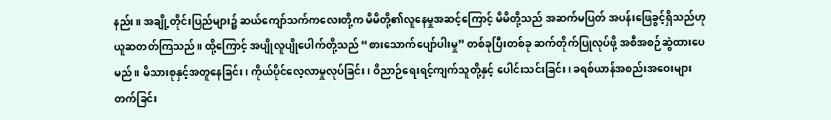နည်း။ အချို့တိုင်းပြည်များ၌ ဆယ်ကျော်သက်ကလေးတို့က မိမိတို့၏လူနေမှုအဆင့်ကြောင့် မိမိတို့သည် အဆက်မပြတ် အပန်းဖြေခွင့်ရှိသည်ဟု ယူဆတတ်ကြသည်။ ထို့ကြောင့် အပျိုလူပျိုပေါက်တို့သည် “စားသောက်ပျော်ပါးမှု” တစ်ခုပြီးတစ်ခု ဆက်တိုက်ပြုလုပ်ဖို့ အစီအစဉ်ဆွဲထားပေမည်။ မိသားစုနှင့်အတူနေခြင်း၊ ကိုယ်ပိုင်လေ့လာမှုလုပ်ခြင်း၊ ဝိညာဉ်ရေးရင့်ကျက်သူတို့နှင့် ပေါင်းသင်းခြင်း၊ ခရစ်ယာန်အစည်းအဝေးများတက်ခြင်း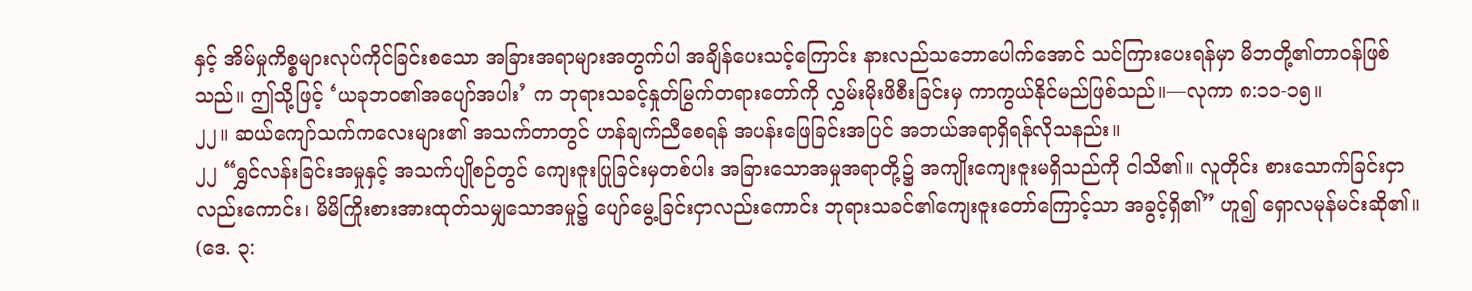နှင့် အိမ်မှုကိစ္စများလုပ်ကိုင်ခြင်းစသော အခြားအရာများအတွက်ပါ အချိန်ပေးသင့်ကြောင်း နားလည်သဘောပေါက်အောင် သင်ကြားပေးရန်မှာ မိဘတို့၏တာဝန်ဖြစ်သည်။ ဤသို့ဖြင့် ‘ယခုဘဝ၏အပျော်အပါး’ က ဘုရားသခင့်နှုတ်မြွက်တရားတော်ကို လွှမ်းမိုးဖိစီးခြင်းမှ ကာကွယ်နိုင်မည်ဖြစ်သည်။—လုကာ ၈:၁၁-၁၅။
၂၂။ ဆယ်ကျော်သက်ကလေးများ၏ အသက်တာတွင် ဟန်ချက်ညီစေရန် အပန်းဖြေခြင်းအပြင် အဘယ်အရာရှိရန်လိုသနည်း။
၂၂ “ရွှင်လန်းခြင်းအမှုနှင့် အသက်ပျိုစဉ်တွင် ကျေးဇူးပြုခြင်းမှတစ်ပါး အခြားသောအမှုအရာတို့၌ အကျိုးကျေးဇူးမရှိသည်ကို ငါသိ၏။ လူတိုင်း စားသောက်ခြင်းငှာလည်းကောင်း၊ မိမိကြိုးစားအားထုတ်သမျှသောအမှု၌ ပျော်မွေ့ခြင်းငှာလည်းကောင်း ဘုရားသခင်၏ကျေးဇူးတော်ကြောင့်သာ အခွင့်ရှိ၏” ဟူ၍ ရှောလမုန်မင်းဆို၏။ (ဒေ. ၃: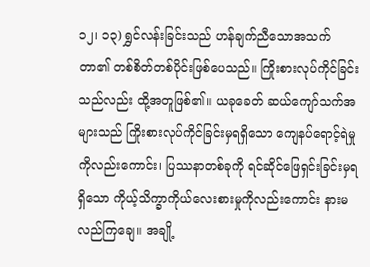၁၂၊ ၁၃) ရွှင်လန်းခြင်းသည် ဟန်ချက်ညီသောအသက်တာ၏ တစ်စိတ်တစ်ပိုင်းဖြစ်ပေသည်။ ကြိုးစားလုပ်ကိုင်ခြင်းသည်လည်း ထို့အတူဖြစ်၏။ ယခုခေတ် ဆယ်ကျော်သက်အများသည် ကြိုးစားလုပ်ကိုင်ခြင်းမှရရှိသော ကျေနပ်ရောင့်ရဲမှုကိုလည်းကောင်း၊ ပြဿနာတစ်ခုကို ရင်ဆိုင်ဖြေရှင်းခြင်းမှရရှိသော ကိုယ့်သိက္ခာကိုယ်လေးစားမှုကိုလည်းကောင်း နားမလည်ကြချေ။ အချို့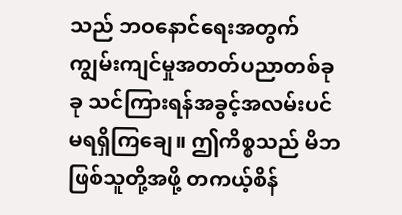သည် ဘဝနောင်ရေးအတွက် ကျွမ်းကျင်မှုအတတ်ပညာတစ်ခုခု သင်ကြားရန်အခွင့်အလမ်းပင် မရရှိကြချေ။ ဤကိစ္စသည် မိဘဖြစ်သူတို့အဖို့ တကယ့်စိန်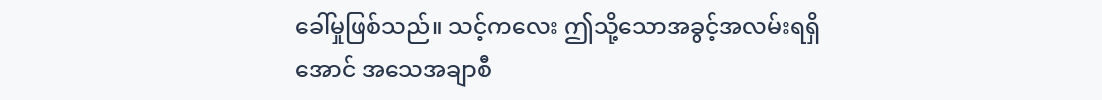ခေါ်မှုဖြစ်သည်။ သင့်ကလေး ဤသို့သောအခွင့်အလမ်းရရှိအောင် အသေအချာစီ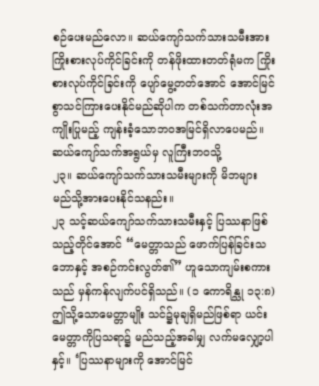စဉ်ပေးမည်လော။ ဆယ်ကျော်သက်သားသမီးအား ကြိုးစားလုပ်ကိုင်ခြင်းကို တန်ဖိုးထားတတ်ရုံမက ကြိုးစားလုပ်ကိုင်ခြင်းကို ပျော်မွေ့တတ်အောင် အောင်မြင်စွာသင်ကြားပေးနိုင်မည်ဆိုပါက တစ်သက်တာလုံးအကျိုးပြုမည့် ကျန်းခံ့သောဘဝအမြင်ရှိလာပေမည်။
ဆယ်ကျော်သက်အရွယ်မှ လူကြီးဘဝသို့
၂၃။ ဆယ်ကျော်သက်သားသမီးများကို မိဘများ မည်သို့အားပေးနိုင်သနည်း။
၂၃ သင့်ဆယ်ကျော်သက်သားသမီးနှင့် ပြဿနာဖြစ်သည့်တိုင်အောင် “မေတ္တာသည် ဖောက်ပြန်ခြင်းသဘောနှင့် အစဉ်ကင်းလွတ်၏” ဟူသောကျမ်းစကားသည် မှန်ကန်လျက်ပင်ရှိသည်။ (၁ ကောရိန္သု ၁၃:၈) ဤသို့သောမေတ္တာမျိုး သင်၌မုချရှိမည်ဖြစ်ရာ ယင်းမေတ္တာကိုပြသရာ၌ မည်သည့်အခါမျှ လက်မလျှော့ပါနှင့်။ ‘ပြဿနာများကို အောင်မြင်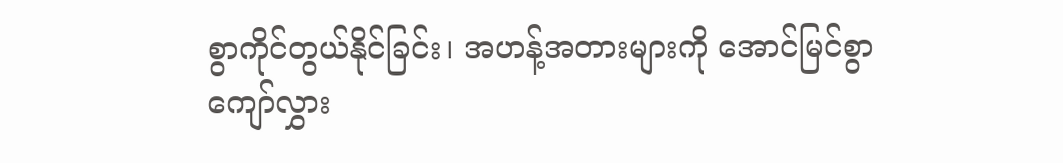စွာကိုင်တွယ်နိုင်ခြင်း၊ အဟန့်အတားများကို အောင်မြင်စွာကျော်လွှား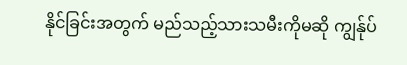နိုင်ခြင်းအတွက် မည်သည့်သားသမီးကိုမဆို ကျွန်ုပ်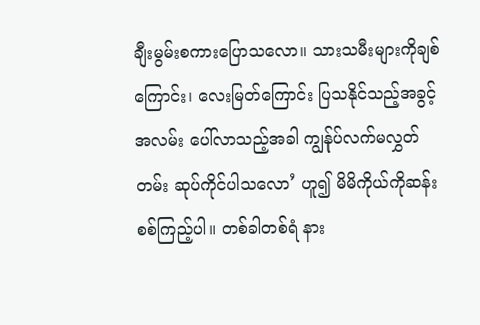ချီးမွမ်းစကားပြောသလော။ သားသမီးများကိုချစ်ကြောင်း၊ လေးမြတ်ကြောင်း ပြသနိုင်သည့်အခွင့်အလမ်း ပေါ်လာသည့်အခါ ကျွန်ုပ်လက်မလွှတ်တမ်း ဆုပ်ကိုင်ပါသလော’ ဟူ၍ မိမိကိုယ်ကိုဆန်းစစ်ကြည့်ပါ။ တစ်ခါတစ်ရံ နား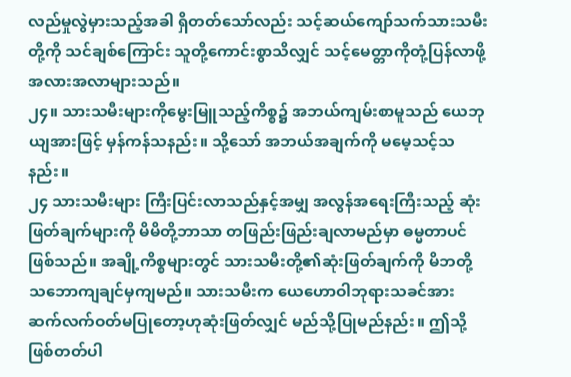လည်မှုလွဲမှားသည့်အခါ ရှိတတ်သော်လည်း သင့်ဆယ်ကျော်သက်သားသမီးတို့ကို သင်ချစ်ကြောင်း သူတို့ကောင်းစွာသိလျှင် သင့်မေတ္တာကိုတုံ့ပြန်လာဖို့ အလားအလာများသည်။
၂၄။ သားသမီးများကိုမွေးမြူသည့်ကိစ္စ၌ အဘယ်ကျမ်းစာမူသည် ယေဘုယျအားဖြင့် မှန်ကန်သနည်း။ သို့သော် အဘယ်အချက်ကို မမေ့သင့်သနည်း။
၂၄ သားသမီးများ ကြီးပြင်းလာသည်နှင့်အမျှ အလွန်အရေးကြီးသည့် ဆုံးဖြတ်ချက်များကို မိမိတို့ဘာသာ တဖြည်းဖြည်းချလာမည်မှာ ဓမ္မတာပင်ဖြစ်သည်။ အချို့ကိစ္စများတွင် သားသမီးတို့၏ဆုံးဖြတ်ချက်ကို မိဘတို့ သဘောကျချင်မှကျမည်။ သားသမီးက ယေဟောဝါဘုရားသခင်အား ဆက်လက်ဝတ်မပြုတော့ဟုဆုံးဖြတ်လျှင် မည်သို့ပြုမည်နည်း။ ဤသို့ဖြစ်တတ်ပါ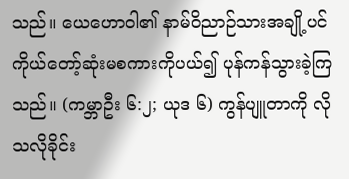သည်။ ယေဟောဝါ၏ နာမ်ဝိညာဉ်သားအချို့ပင် ကိုယ်တော့်ဆုံးမစကားကိုပယ်၍ ပုန်ကန်သွားခဲ့ကြသည်။ (ကမ္ဘာဦး ၆:၂; ယုဒ ၆) ကွန်ပျူတာကို လိုသလိုခိုင်း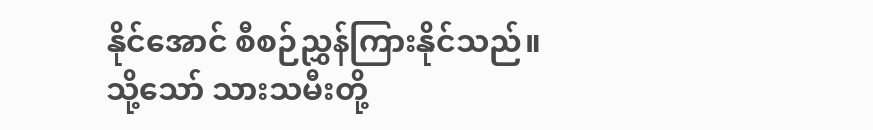နိုင်အောင် စီစဉ်ညွှန်ကြားနိုင်သည်။ သို့သော် သားသမီးတို့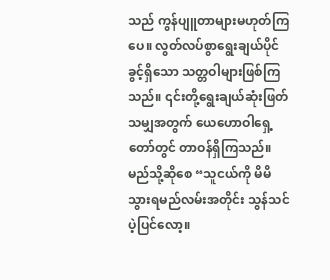သည် ကွန်ပျူတာများမဟုတ်ကြပေ။ လွတ်လပ်စွာရွေးချယ်ပိုင်ခွင့်ရှိသော သတ္တဝါများဖြစ်ကြသည်။ ၎င်းတို့ရွေးချယ်ဆုံးဖြတ်သမျှအတွက် ယေဟောဝါရှေ့တော်တွင် တာဝန်ရှိကြသည်။ မည်သို့ဆိုစေ “သူငယ်ကို မိမိသွားရမည်လမ်းအတိုင်း သွန်သင်ပဲ့ပြင်လော့။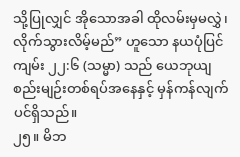သို့ပြုလျှင် အိုသောအခါ ထိုလမ်းမှမလွှဲ၊ လိုက်သွားလိမ့်မည်” ဟူသော နယပုံပြင်ကျမ်း ၂၂:၆ (သမ္မာ) သည် ယေဘုယျစည်းမျဉ်းတစ်ရပ်အနေနှင့် မှန်ကန်လျက်ပင်ရှိသည်။
၂၅။ မိဘ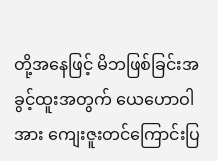တို့အနေဖြင့် မိဘဖြစ်ခြင်းအခွင့်ထူးအတွက် ယေဟောဝါအား ကျေးဇူးတင်ကြောင်းပြ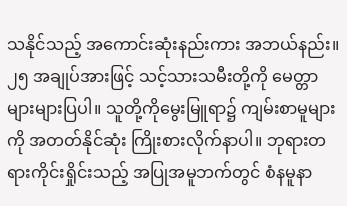သနိုင်သည့် အကောင်းဆုံးနည်းကား အဘယ်နည်း။
၂၅ အချုပ်အားဖြင့် သင့်သားသမီးတို့ကို မေတ္တာများများပြပါ။ သူတို့ကိုမွေးမြူရာ၌ ကျမ်းစာမူများကို အတတ်နိုင်ဆုံး ကြိုးစားလိုက်နာပါ။ ဘုရားတရားကိုင်းရှိုင်းသည့် အပြုအမူဘက်တွင် စံနမူနာ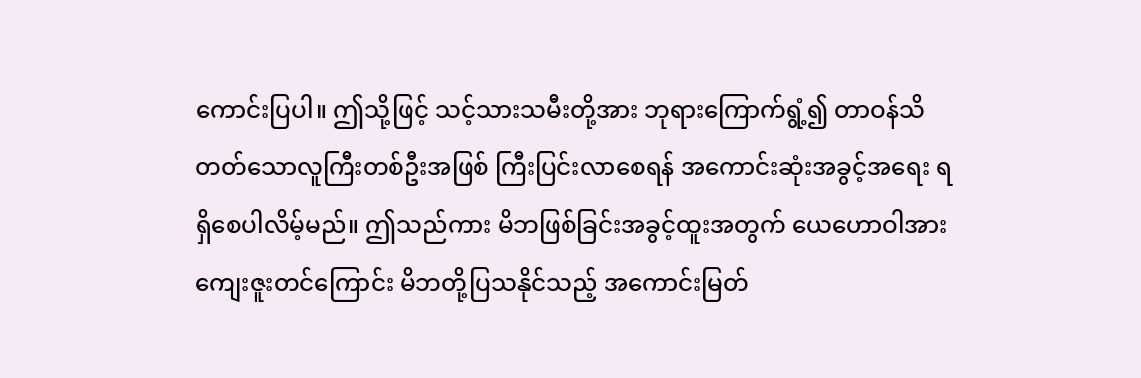ကောင်းပြပါ။ ဤသို့ဖြင့် သင့်သားသမီးတို့အား ဘုရားကြောက်ရွံ့၍ တာဝန်သိတတ်သောလူကြီးတစ်ဦးအဖြစ် ကြီးပြင်းလာစေရန် အကောင်းဆုံးအခွင့်အရေး ရရှိစေပါလိမ့်မည်။ ဤသည်ကား မိဘဖြစ်ခြင်းအခွင့်ထူးအတွက် ယေဟောဝါအား ကျေးဇူးတင်ကြောင်း မိဘတို့ပြသနိုင်သည့် အကောင်းမြတ်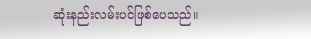ဆုံးနည်းလမ်းပင်ဖြစ်ပေသည်။